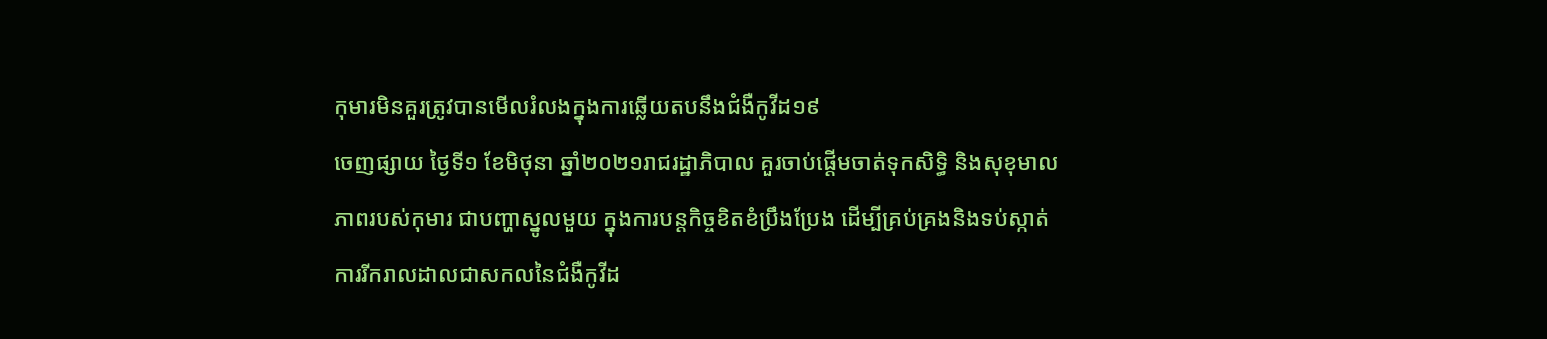កុមារមិនគួរត្រូវបានមើលរំលងក្នុងការឆ្លើយតបនឹងជំងឺកូវីដ១៩
ចេញផ្សាយ ថ្ងៃទី១ ខែមិថុនា ឆ្នាំ២០២១រាជរដ្ឋាភិបាល គួរចាប់ផ្ដើមចាត់ទុកសិទ្ធិ និងសុខុមាលភាពរបស់កុមារ ជាបញ្ហាស្នូលមួយ ក្នុងការបន្តកិច្ចខិតខំប្រឹងប្រែង ដើម្បីគ្រប់គ្រងនិងទប់ស្កាត់ការរីករាលដាលជាសកលនៃជំងឺកូវីដ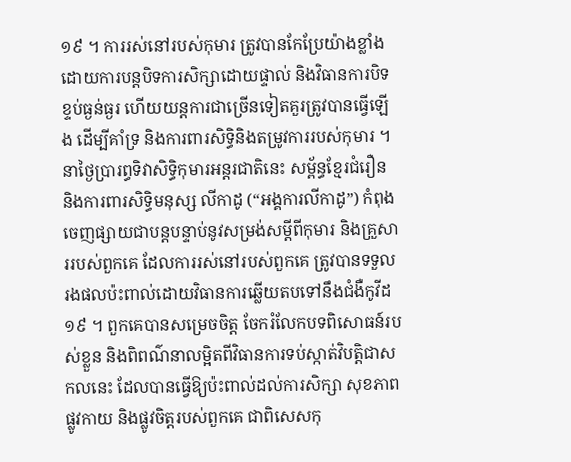១៩ ។ ការរស់នៅរបស់កុមារ ត្រូវបានកែប្រែយ៉ាងខ្លាំង ដោយការបន្តបិទការសិក្សាដោយផ្ទាល់ និងវិធានការបិទខ្ទប់ធ្ងន់ធ្ងរ ហើយយន្តការជាច្រើនទៀតគួរត្រូវបានធ្វើឡើង ដើម្បីគាំទ្រ និងការពារសិទ្ធិនិងតម្រូវការរបស់កុមារ ។
នាថ្ងៃប្រារព្ធទិវាសិទ្ធិកុមារអន្តរជាតិនេះ សម្ព័ន្ធខ្មែរជំរឿន និងការពារសិទ្ធិមនុស្ស លីកាដូ (“អង្គការលីកាដូ”) កំពុងចេញផ្សាយជាបន្តបន្ទាប់នូវសម្រង់សម្ដីពីកុមារ និងគ្រួសាររបស់ពួកគេ ដែលការរស់នៅរបស់ពួកគេ ត្រូវបានទទួលរងផលប៉ះពាល់ដោយវិធានការឆ្លើយតបទៅនឹងជំងឺកូវីដ១៩ ។ ពួកគេបានសម្រេចចិត្ត ចែករំលែកបទពិសោធន៍របស់ខ្លួន និងពិពណ៌នាលម្អិតពីវិធានការទប់ស្កាត់វិបត្តិជាសកលនេះ ដែលបានធ្វើឱ្យប៉ះពាល់ដល់ការសិក្សា សុខភាពផ្លូវកាយ និងផ្លូវចិត្តរបស់ពួកគេ ជាពិសេសកុ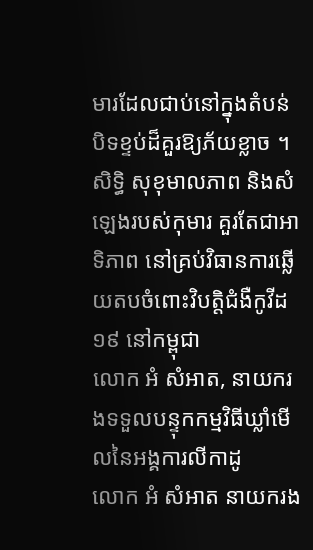មារដែលជាប់នៅក្នុងតំបន់បិទខ្ទប់ដ៏គួរឱ្យភ័យខ្លាច ។
សិទ្ធិ សុខុមាលភាព និងសំឡេងរបស់កុមារ គួរតែជាអាទិភាព នៅគ្រប់វិធានការឆ្លើយតបចំពោះវិបត្តិជំងឺកូវីដ១៩ នៅកម្ពុជា
លោក អំ សំអាត, នាយករងទទួលបន្ទុកកម្មវិធីឃ្លាំមើលនៃអង្គការលីកាដូ
លោក អំ សំអាត នាយករង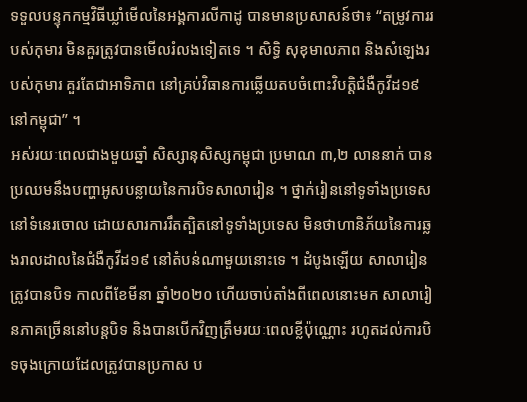ទទួលបន្ទុកកម្មវិធីឃ្លាំមើលនៃអង្គការលីកាដូ បានមានប្រសាសន៍ថា៖ “តម្រូវការរបស់កុមារ មិនគួរត្រូវបានមើលរំលងទៀតទេ ។ សិទ្ធិ សុខុមាលភាព និងសំឡេងរបស់កុមារ គួរតែជាអាទិភាព នៅគ្រប់វិធានការឆ្លើយតបចំពោះវិបត្តិជំងឺកូវីដ១៩ នៅកម្ពុជា” ។
អស់រយៈពេលជាងមួយឆ្នាំ សិស្សានុសិស្សកម្ពុជា ប្រមាណ ៣,២ លាននាក់ បានប្រឈមនឹងបញ្ហាអូសបន្លាយនៃការបិទសាលារៀន ។ ថ្នាក់រៀននៅទូទាំងប្រទេសនៅទំនេរចោល ដោយសារការរឹតត្បិតនៅទូទាំងប្រទេស មិនថាហានិភ័យនៃការឆ្លងរាលដាលនៃជំងឺកូវីដ១៩ នៅតំបន់ណាមួយនោះទេ ។ ដំបូងឡើយ សាលារៀនត្រូវបានបិទ កាលពីខែមីនា ឆ្នាំ២០២០ ហើយចាប់តាំងពីពេលនោះមក សាលារៀនភាគច្រើននៅបន្តបិទ និងបានបើកវិញត្រឹមរយៈពេលខ្លីប៉ុណ្ណោះ រហូតដល់ការបិទចុងក្រោយដែលត្រូវបានប្រកាស ប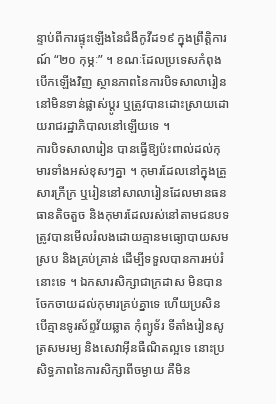ន្ទាប់ពីការផ្ទុះឡើងនៃជំងឺកូវីដ១៩ ក្នុងព្រឹត្តិការណ៍ “២០ កុម្ភៈ” ។ ខណៈដែលប្រទេសកំពុងបើកឡើងវិញ ស្ថានភាពនៃការបិទសាលារៀន នៅមិនទាន់ផ្លាស់ប្ដូរ ឬត្រូវបានដោះស្រាយដោយរាជរដ្ឋាភិបាលនៅឡើយទេ ។
ការបិទសាលារៀន បានធ្វើឱ្យប៉ះពាល់ដល់កុមារទាំងអស់ខុសៗគ្នា ។ កុមារដែលនៅក្នុងគ្រួសារក្រីក្រ ឬរៀននៅសាលារៀនដែលមានធនធានតិចតួច និងកុមារដែលរស់នៅតាមជនបទ ត្រូវបានមើលរំលងដោយគ្មានមធ្យោបាយសមស្រប និងគ្រប់គ្រាន់ ដើម្បីទទួលបានការអប់រំនោះទេ ។ ឯកសារសិក្សាជាក្រដាស មិនបានចែកចាយដល់កុមារគ្រប់គ្នាទេ ហើយប្រសិនបើគ្មានទូរស័ព្ទវ័យឆ្លាត កុំព្យូទ័រ ទីតាំងរៀនសូត្រសមរម្យ និងសេវាអ៊ីនធឺណិតល្អទេ នោះប្រសិទ្ធភាពនៃការសិក្សាពីចម្ងាយ គឺមិន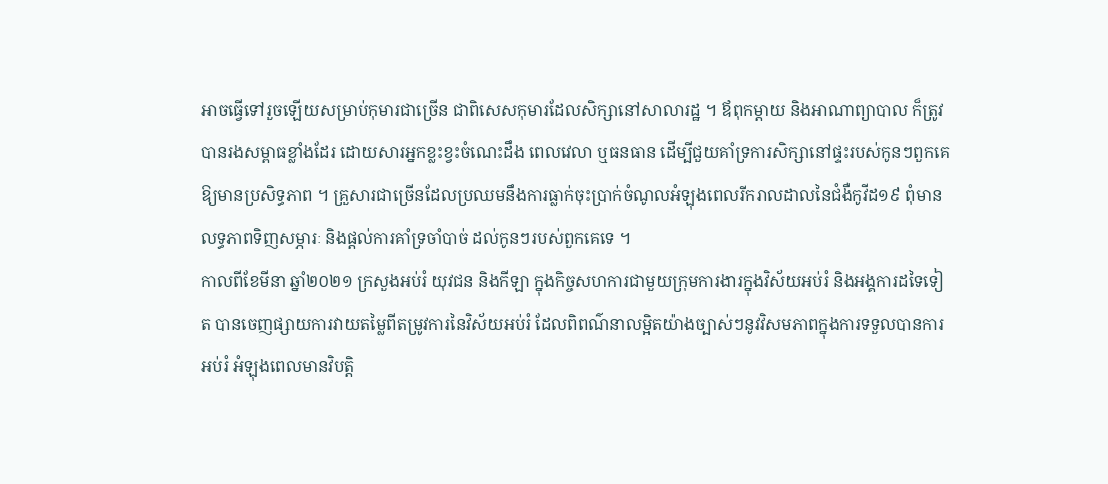អាចធ្វើទៅរួចឡើយសម្រាប់កុមារជាច្រើន ជាពិសេសកុមារដែលសិក្សានៅសាលារដ្ឋ ។ ឪពុកម្ដាយ និងអាណាព្យាបាល ក៏ត្រូវបានរងសម្ពាធខ្លាំងដែរ ដោយសារអ្នកខ្លះខ្វះចំណេះដឹង ពេលវេលា ឬធនធាន ដើម្បីជួយគាំទ្រការសិក្សានៅផ្ទះរបស់កូនៗពួកគេឱ្យមានប្រសិទ្ធភាព ។ គ្រួសារជាច្រើនដែលប្រឈមនឹងការធ្លាក់ចុះប្រាក់ចំណូលអំឡុងពេលរីករាលដាលនៃជំងឺកូវីដ១៩ ពុំមានលទ្ធភាពទិញសម្ភារៈ និងផ្ដល់ការគាំទ្រចាំបាច់ ដល់កូនៗរបស់ពួកគេទេ ។
កាលពីខែមីនា ឆ្នាំ២០២១ ក្រសួងអប់រំ យុវជន និងកីឡា ក្នុងកិច្ចសហការជាមួយក្រុមការងារក្នុងវិស័យអប់រំ និងអង្គការដទៃទៀត បានចេញផ្សាយការវាយតម្លៃពីតម្រូវការនៃវិស័យអប់រំ ដែលពិពណ៌នាលម្អិតយ៉ាងច្បាស់ៗនូវវិសមភាពក្នុងការទទួលបានការអប់រំ អំឡុងពេលមានវិបត្តិ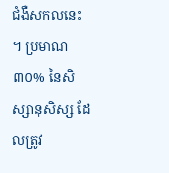ជំងឺសកលនេះ ។ ប្រមាណ ៣០% នៃសិស្សានុសិស្ស ដែលត្រូវ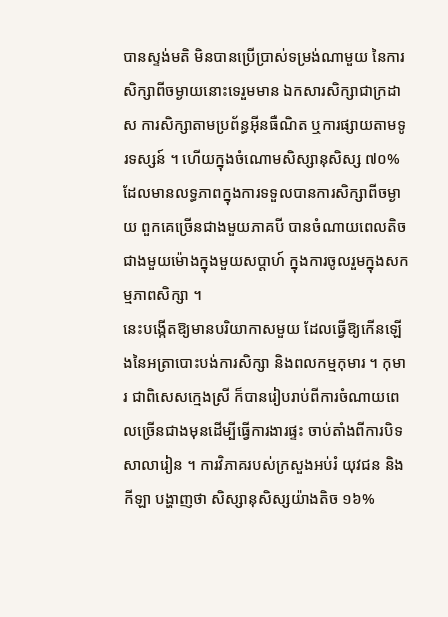បានស្ទង់មតិ មិនបានប្រើប្រាស់ទម្រង់ណាមួយ នៃការសិក្សាពីចម្ងាយនោះទេរួមមាន ឯកសារសិក្សាជាក្រដាស ការសិក្សាតាមប្រព័ន្ធអ៊ីនធឺណិត ឬការផ្សាយតាមទូរទស្សន៍ ។ ហើយក្នុងចំណោមសិស្សានុសិស្ស ៧០% ដែលមានលទ្ធភាពក្នុងការទទួលបានការសិក្សាពីចម្ងាយ ពួកគេច្រើនជាងមួយភាគបី បានចំណាយពេលតិចជាងមួយម៉ោងក្នុងមួយសប្ដាហ៍ ក្នុងការចូលរួមក្នុងសកម្មភាពសិក្សា ។
នេះបង្កើតឱ្យមានបរិយាកាសមួយ ដែលធ្វើឱ្យកើនឡើងនៃអត្រាបោះបង់ការសិក្សា និងពលកម្មកុមារ ។ កុមារ ជាពិសេសក្មេងស្រី ក៏បានរៀបរាប់ពីការចំណាយពេលច្រើនជាងមុនដើម្បីធ្វើការងារផ្ទះ ចាប់តាំងពីការបិទសាលារៀន ។ ការវិភាគរបស់ក្រសួងអប់រំ យុវជន និងកីឡា បង្ហាញថា សិស្សានុសិស្សយ៉ាងតិច ១៦%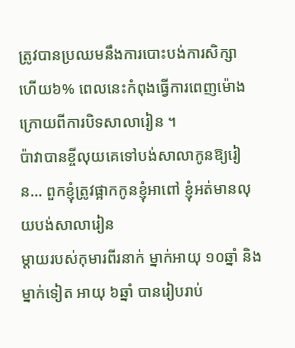ត្រូវបានប្រឈមនឹងការបោះបង់ការសិក្សា ហើយ៦% ពេលនេះកំពុងធ្វើការពេញម៉ោង ក្រោយពីការបិទសាលារៀន ។
ប៉ាវាបានខ្ចីលុយគេទៅបង់សាលាកូនឱ្យរៀន... ពួកខ្ញុំត្រូវផ្អាកកូនខ្ញុំអាពៅ ខ្ញុំអត់មានលុយបង់សាលារៀន
ម្ដាយរបស់កុមារពីរនាក់ ម្នាក់អាយុ ១០ឆ្នាំ និងម្នាក់ទៀត អាយុ ៦ឆ្នាំ បានរៀបរាប់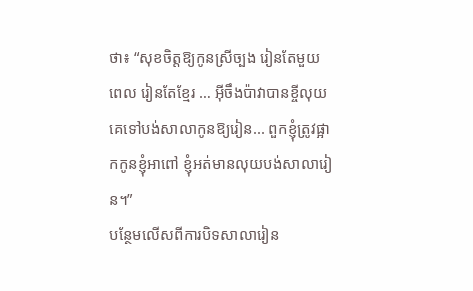ថា៖ “សុខចិត្តឱ្យកូនស្រីច្បង រៀនតែមួយពេល រៀនតែខ្មែរ … អ៊ីចឹងប៉ាវាបានខ្ចីលុយគេទៅបង់សាលាកូនឱ្យរៀន... ពួកខ្ញុំត្រូវផ្អាកកូនខ្ញុំអាពៅ ខ្ញុំអត់មានលុយបង់សាលារៀន។”
បន្ថែមលើសពីការបិទសាលារៀន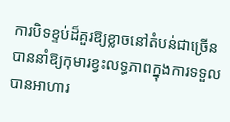ការបិទខ្ទប់ដ៏គួរឱ្យខ្លាចនៅតំបន់ជាច្រើន បាននាំឱ្យកុមារខ្វះលទ្ធភាពក្នុងការទទួលបានអាហារ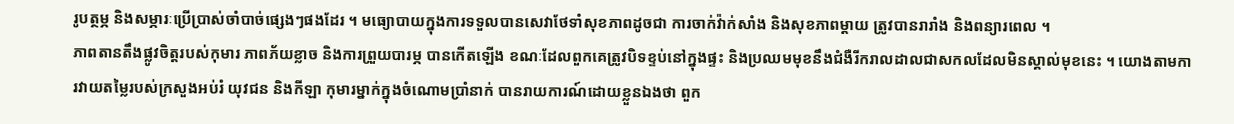រូបត្ថម្ភ និងសម្ភារៈប្រើប្រាស់ចាំបាច់ផ្សេងៗផងដែរ ។ មធ្យោបាយក្នុងការទទួលបានសេវាថែទាំសុខភាពដូចជា ការចាក់វ៉ាក់សាំង និងសុខភាពម្ដាយ ត្រូវបានរារាំង និងពន្យារពេល ។
ភាពតានតឹងផ្លូវចិត្តរបស់កុមារ ភាពភ័យខ្លាច និងការព្រួយបារម្ភ បានកើតឡើង ខណៈដែលពួកគេត្រូវបិទខ្ទប់នៅក្នុងផ្ទះ និងប្រឈមមុខនឹងជំងឺរីករាលដាលជាសកលដែលមិនស្គាល់មុខនេះ ។ យោងតាមការវាយតម្លៃរបស់ក្រសួងអប់រំ យុវជន និងកីឡា កុមារម្នាក់ក្នុងចំណោមប្រាំនាក់ បានរាយការណ៍ដោយខ្លួនឯងថា ពួក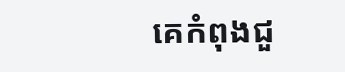គេកំពុងជួ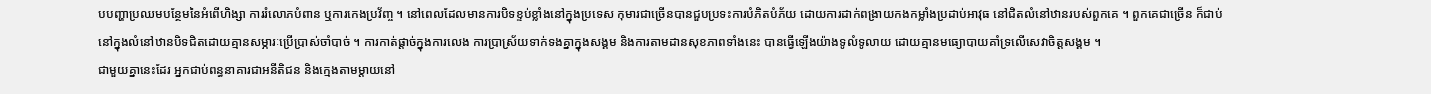បបញ្ហាប្រឈមបន្ថែមនៃអំពើហិង្សា ការរំលោភបំពាន ឬការកេងប្រវ័ញ្ច ។ នៅពេលដែលមានការបិទខ្ទប់ខ្លាំងនៅក្នុងប្រទេស កុមារជាច្រើនបានជួបប្រទះការបំភិតបំភ័យ ដោយការដាក់ពង្រាយកងកម្លាំងប្រដាប់អាវុធ នៅជិតលំនៅឋានរបស់ពួកគេ ។ ពួកគេជាច្រើន ក៏ជាប់នៅក្នុងលំនៅឋានបិទជិតដោយគ្មានសម្ភារៈប្រើប្រាស់ចាំបាច់ ។ ការកាត់ផ្ដាច់ក្នុងការលេង ការប្រាស្រ័យទាក់ទងគ្នាក្នុងសង្គម និងការតាមដានសុខភាពទាំងនេះ បានធ្វើឡើងយ៉ាងទូលំទូលាយ ដោយគ្មានមធ្យោបាយគាំទ្រលើសេវាចិត្តសង្គម ។
ជាមួយគ្នានេះដែរ អ្នកជាប់ពន្ធនាគារជាអនីតិជន និងក្មេងតាមម្ដាយនៅ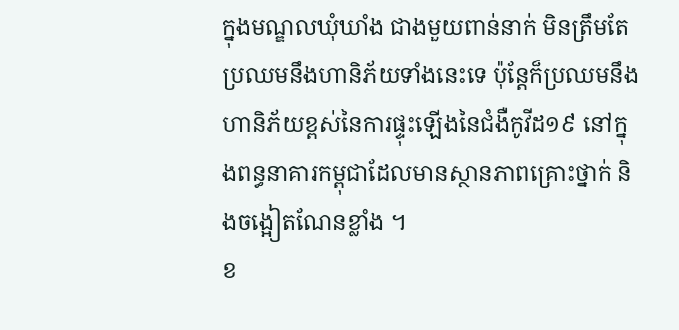ក្នុងមណ្ឌលឃុំឃាំង ជាងមួយពាន់នាក់ មិនត្រឹមតែប្រឈមនឹងហានិភ័យទាំងនេះទេ ប៉ុន្តែក៏ប្រឈមនឹងហានិភ័យខ្ពស់នៃការផ្ទុះឡើងនៃជំងឺកូវីដ១៩ នៅក្នុងពន្ធនាគារកម្ពុជាដែលមានស្ថានភាពគ្រោះថ្នាក់ និងចង្អៀតណែនខ្លាំង ។
ខ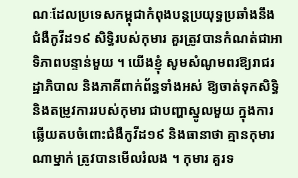ណៈដែលប្រទេសកម្ពុជាកំពុងបន្តប្រយុទ្ធប្រឆាំងនឹងជំងឺកូវីដ១៩ សិទ្ធិរបស់កុមារ គួរត្រូវបានកំណត់ជាអាទិភាពបន្ទាន់មួយ ។ យើងខ្ញុំ សូមសំណូមពរឱ្យរាជរដ្ឋាភិបាល និងភាគីពាក់ព័ន្ធទាំងអស់ ឱ្យចាត់ទុកសិទ្ធិ និងតម្រូវការរបស់កុមារ ជាបញ្ហាស្នូលមួយ ក្នុងការឆ្លើយតបចំពោះជំងឺកូវីដ១៩ និងធានាថា គ្មានកុមារណាម្នាក់ ត្រូវបានមើលរំលង ។ កុមារ គួរទ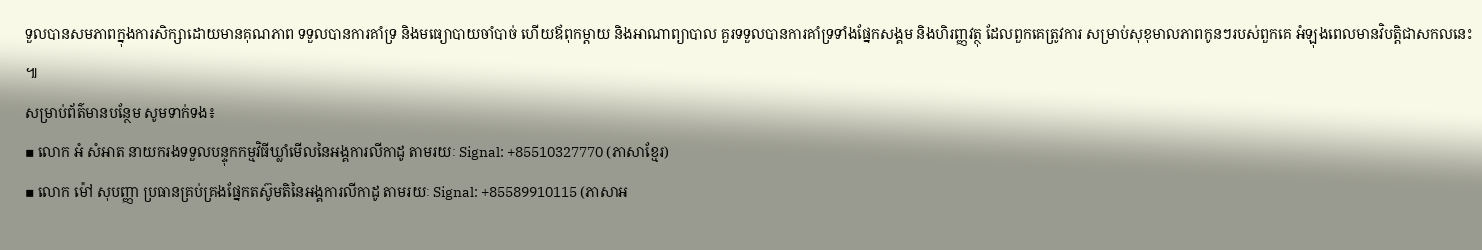ទួលបានសមភាពក្នុងការសិក្សាដោយមានគុណភាព ទទួលបានការគាំទ្រ និងមធ្យោបាយចាំបាច់ ហើយឪពុកម្ដាយ និងអាណាព្យាបាល គួរទទួលបានការគាំទ្រទាំងផ្នែកសង្គម និងហិរញ្ញវត្ថុ ដែលពួកគេត្រូវការ សម្រាប់សុខុមាលភាពកូនៗរបស់ពួកគេ អំឡុងពេលមានវិបត្តិជាសកលនេះ ៕
សម្រាប់ព័ត៌មានបន្ថែម សូមទាក់ទង៖
▪ លោក អំ សំអាត នាយករងទទួលបន្ទុកកម្មវិធីឃ្លាំមើលនៃអង្គការលីកាដូ តាមរយៈ Signal: +85510327770 (ភាសាខ្មែរ)
▪ លោក ម៉ៅ សុបញ្ញា ប្រធានគ្រប់គ្រងផ្នែកតស៊ូមតិនៃអង្គការលីកាដូ តាមរយៈ Signal: +85589910115 (ភាសាអ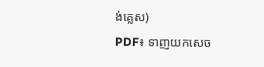ង់គ្លេស)
PDF៖ ទាញយកសេច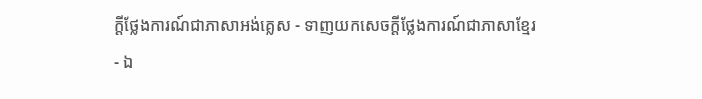ក្តីថ្លែងការណ៍ជាភាសាអង់គ្លេស - ទាញយកសេចក្តីថ្លែងការណ៍ជាភាសាខ្មែរ
- ឯ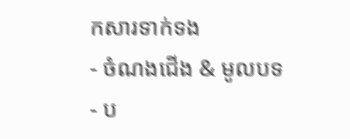កសារទាក់ទង
- ចំណងជើង & មូលបទ
- ប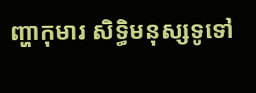ញ្ហាកុមារ សិទិ្ធមនុស្សទូទៅ